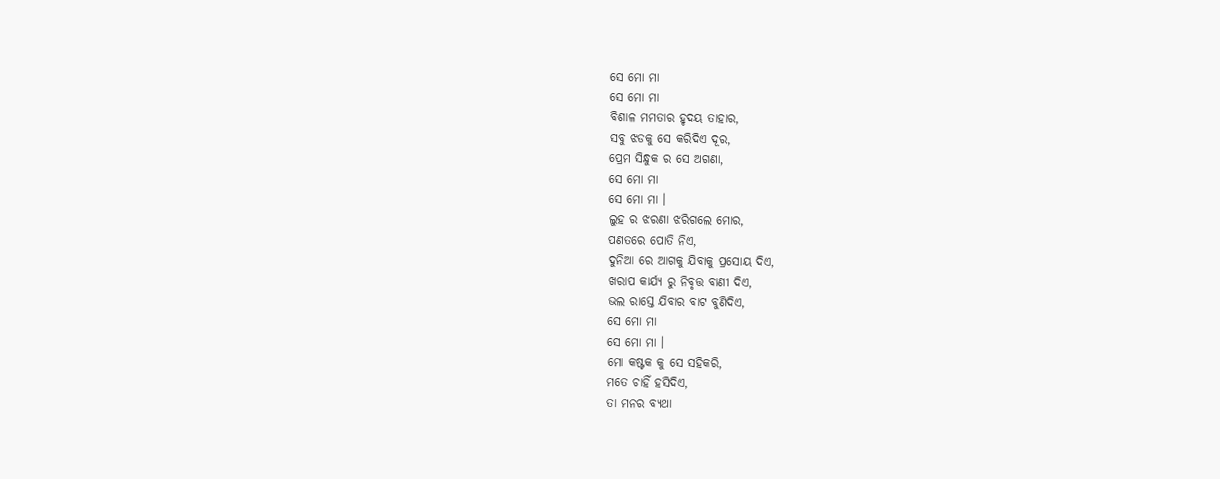ସେ ମୋ ମା
ସେ ମୋ ମା
ବିଶାଳ ମମତାର ହୃଦୟ ତାହାର,
ସବୁ ଝଡକୁ ସେ କରିଦିଏ ଦୂର,
ପ୍ରେମ ସିନ୍ଧୁକ ର ସେ ଅଗଣା,
ସେ ମୋ ମା
ସେ ମୋ ମା ।
ଲୁହ ର ଝରଣା ଝରିଗଲେ ମୋର,
ପଣତରେ ପୋତି ନିଏ,
ଦୁନିଆ ରେ ଆଗକୁ ଯିବାକୁ ପ୍ରସୋୟ ଦିଏ,
ଖରାପ କାର୍ଯ୍ୟ ରୁ ନିବୃତ୍ତ ବାଣୀ ଦିଏ,
ଭଲ ରାସ୍ତେ ଯିବାର ବାଟ ବୁଣିଦିଏ,
ସେ ମୋ ମା
ସେ ମୋ ମା ।
ମୋ କଷ୍ଟକ କୁ ସେ ସହିକରି,
ମତେ ଚାହିଁ ହସିଦିଏ,
ତା ମନର ବ୍ୟଥା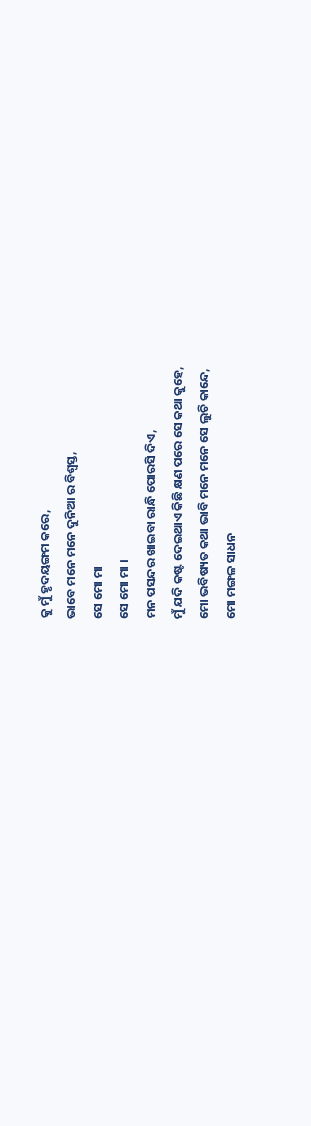କୁ ମୁଁ ହୃଦୟଙ୍ଗମ କରେ,
ଭାବେ ମନେ ମନେ ଦୁନିଆ ର ବିଶ୍ବସ୍ତ,
ସେ ମୋ ମା
ସେ ମୋ ମା ।
ମନ ପସନ୍ଦର ଖାଇବା ରାନ୍ଧି ପୋରସି ଦିଏ,
ମୁଁ ଯଦି କଷ୍ଟ ଦେଇଥାଏ କିଛି କ୍ଷଣ ପରେ ସେ କଥା କୁହେ,
ମୋ ଭବିଷ୍ୟତ କଥା ଭାବି ମନେ ମନେ ସେ ଲୁଚି କାନ୍ଦେ,
ମୋ ମଙ୍ଗଳ ସାଧନ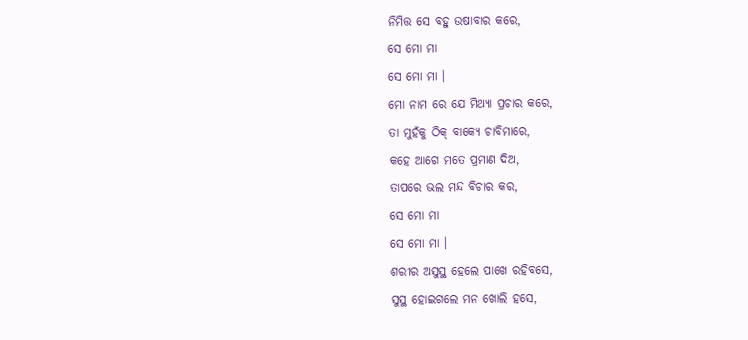ନିମିତ୍ତ ସେ ବହୁ ଉଷାବାର କରେ,
ସେ ମୋ ମା
ସେ ମୋ ମା ।
ମୋ ନାମ ରେ ଯେ ମିଥ୍ୟା ପ୍ରଚାର କରେ,
ତା ମୁହଁକୁ ଠିକ୍ ବାକ୍ୟେ ଚାବିମାରେ,
କହେ ଆଗେ ମତେ ପ୍ରମାଣ ଦିଅ,
ତାପରେ ଭଲ ମନ୍ଦ ବିଚାର କର,
ସେ ମୋ ମା
ସେ ମୋ ମା ।
ଶରୀର ଅସୁସ୍ଥ ହେଲେ ପାଖେ ରହିବସେ,
ସୁସ୍ଥ ହୋଇଗଲେ ମନ ଖୋଲି ହସେ,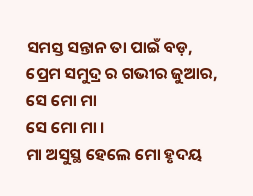ସମସ୍ତ ସନ୍ତାନ ତା ପାଇଁ ବଡ଼,
ପ୍ରେମ ସମୁଦ୍ର ର ଗଭୀର ଜୁଆର,
ସେ ମୋ ମା
ସେ ମୋ ମା ।
ମା ଅସୁସ୍ଥ ହେଲେ ମୋ ହୃଦୟ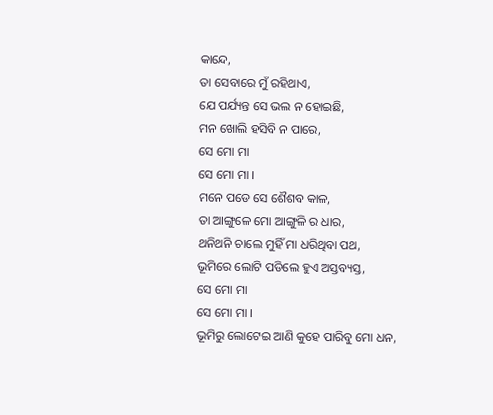କାନ୍ଦେ,
ତା ସେବାରେ ମୁଁ ରହିଥାଏ,
ଯେ ପର୍ଯ୍ୟନ୍ତ ସେ ଭଲ ନ ହୋଇଛି,
ମନ ଖୋଲି ହସିବି ନ ପାରେ,
ସେ ମୋ ମା
ସେ ମୋ ମା ।
ମନେ ପଡେ ସେ ଶୈଶବ କାଳ,
ତା ଆଙ୍ଗୁଳେ ମୋ ଆଙ୍ଗୁଳି ର ଧାର,
ଥନିଥନି ଚାଲେ ମୁହିଁ ମା ଧରିଥିବା ପଥ,
ଭୂମିରେ ଲୋଟି ପଡିଲେ ହୁଏ ଅସ୍ତବ୍ୟସ୍ତ,
ସେ ମୋ ମା
ସେ ମୋ ମା ।
ଭୂମିରୁ ଲୋଟେଇ ଆଣି କୁହେ ପାରିବୁ ମୋ ଧନ,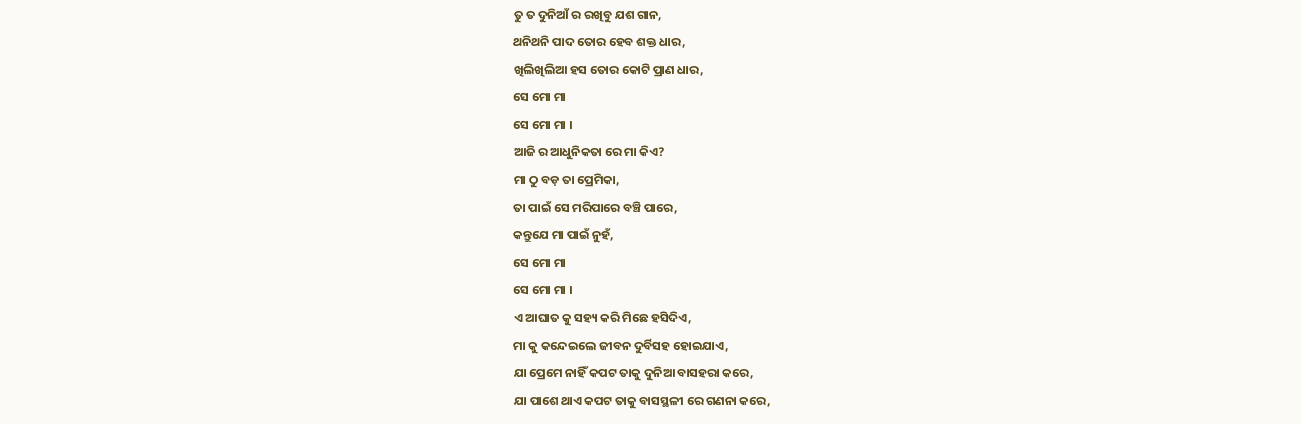ତୁ ତ ଦୁନିଆଁ ର ରଖିବୁ ଯଶ ଗାନ,
ଥନିଥନି ପାଦ ତୋର ହେବ ଶକ୍ତ ଧାର,
ଖିଲିଖିଲିଆ ହସ ତୋର କୋଟି ପ୍ରାଣ ଧାର,
ସେ ମୋ ମା
ସେ ମୋ ମା ।
ଆଜି ର ଆଧୁନିକତା ରେ ମା କିଏ?
ମା ଠୁ ବଡ଼ ତା ପ୍ରେମିକା,
ତା ପାଇଁ ସେ ମରିପାରେ ବଞ୍ଚି ପାରେ,
କନ୍ତୁଯେ ମା ପାଇଁ ନୁହଁ,
ସେ ମୋ ମା
ସେ ମୋ ମା ।
ଏ ଆଘାତ କୁ ସହ୍ୟ କରି ମିଛେ ହସିଦିଏ,
ମା କୁ କନ୍ଦେଇଲେ ଜୀବନ ଦୁର୍ବିସହ ହୋଇଯାଏ,
ଯା ପ୍ରେମେ ନାହିଁ କପଟ ତାକୁ ଦୁନିଆ ବାସହରା କରେ,
ଯା ପାଶେ ଥାଏ କପଟ ତାକୁ ବାସସ୍ଥଳୀ ରେ ଗଣନା କରେ,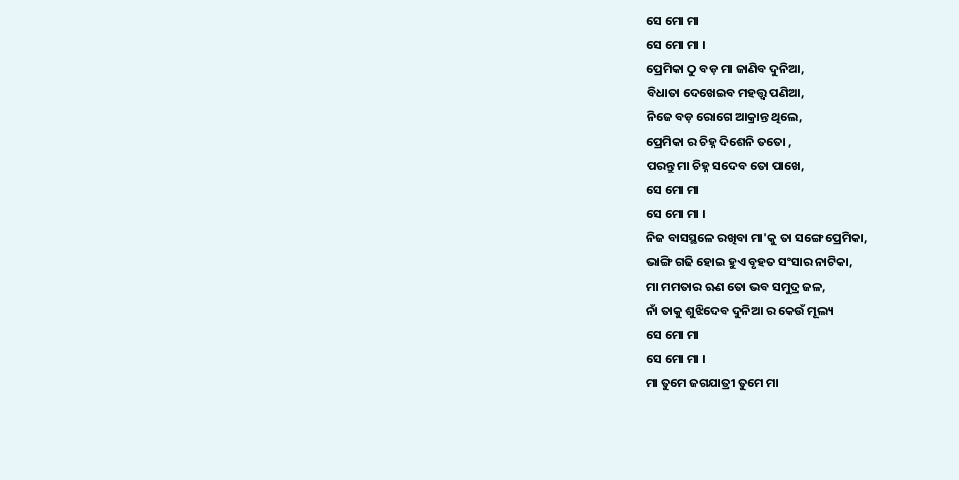ସେ ମୋ ମା
ସେ ମୋ ମା ।
ପ୍ରେମିକା ଠୁ ବଡ଼ ମା ଜାଣିବ ଦୁନିଆ,
ବିଧାତା ଦେଖେଇବ ମହତ୍ତ୍ଵ ପଣିଆ,
ନିଜେ ବଡ଼ ରୋଗେ ଆକ୍ରାନ୍ତ ଥିଲେ,
ପ୍ରେମିକା ର ଚିହ୍ନ ଦିଶେନି ତତୋ ,
ପରନ୍ତୁ ମା ଚିହ୍ନ ସଦେବ ତୋ ପାଖେ,
ସେ ମୋ ମା
ସେ ମୋ ମା ।
ନିଜ ବାସସ୍ଥଳେ ରଖିବା ମା'କୁ ତା ସଙ୍ଗେ ପ୍ରେମିକା,
ଭାଙ୍ଗି ଗଢି ହୋଇ ହୁଏ ବୃହତ ସଂସାର ନାଟିକା,
ମା ମମତାର ଋଣ ତୋ ଭବ ସମୁଦ୍ର ଜଳ,
ନାଁ ତାକୁ ଶୁଝିଦେବ ଦୁନିଆ ର କେଉଁ ମୂଲ୍ୟ
ସେ ମୋ ମା
ସେ ମୋ ମା ।
ମା ତୁମେ ଜଗଯାତ୍ରୀ ତୁମେ ମା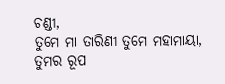ଚଣ୍ଡୀ,
ତୁମେ ମା ତାରିଣୀ ତୁମେ ମହାମାୟା,
ତୁମର ରୂପ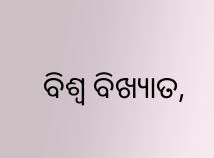ବିଶ୍ଵ ବିଖ୍ୟାତ,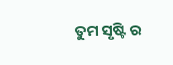ତୁମ ସୃଷ୍ଟି ର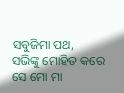ସବୁଜିମା ପଥ,
ସଭିଙ୍କୁ ମୋହିତ କରେ
ସେ ମୋ ମା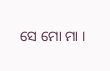ସେ ମୋ ମା ।